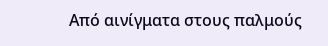Από αινίγματα στους παλμούς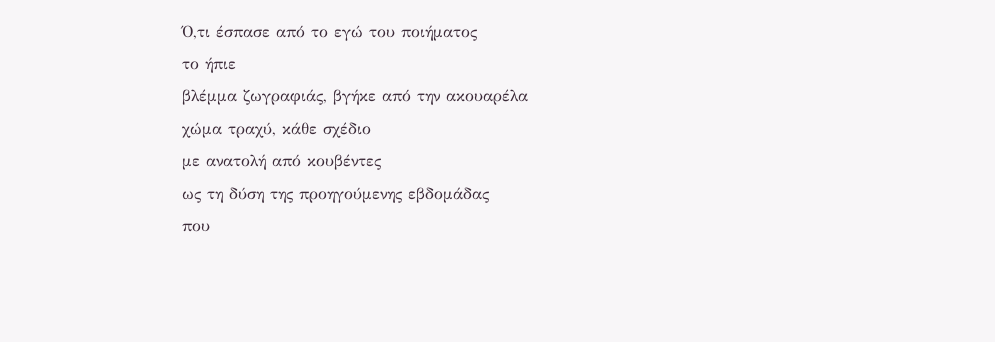Ό,τι έσπασε από το εγώ του ποιήματος
το ήπιε
βλέμμα ζωγραφιάς, βγήκε από την ακουαρέλα
χώμα τραχύ, κάθε σχέδιο
με ανατολή από κουβέντες
ως τη δύση της προηγούμενης εβδομάδας
που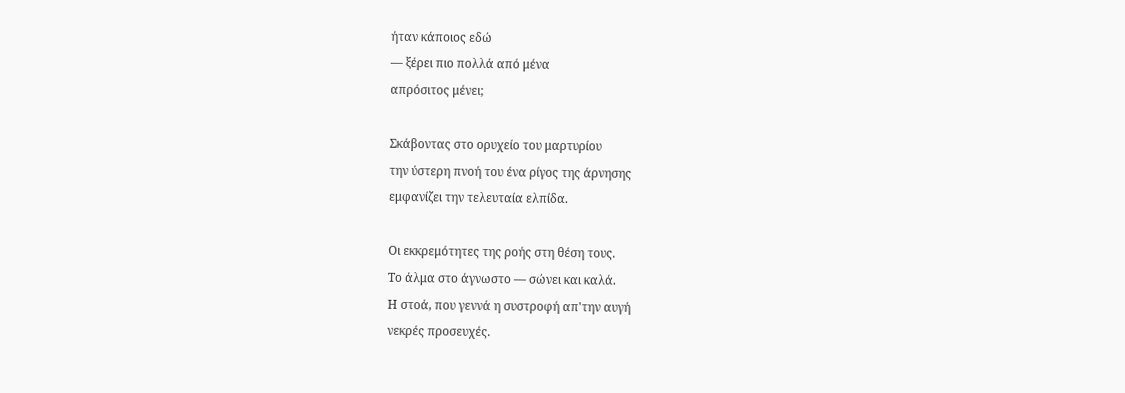ήταν κάποιος εδώ
— ξέρει πιο πολλά από μένα
απρόσιτος μένει;

Σκάβοντας στο ορυχείο του μαρτυρίου
την ύστερη πνοή του ένα ρίγος της άρνησης
εμφανίζει την τελευταία ελπίδα.

Οι εκκρεμότητες της ροής στη θέση τους.
Το άλμα στο άγνωστο — σώνει και καλά.
Η στοά, που γεννά η συστροφή απ'την αυγή
νεκρές προσευχές.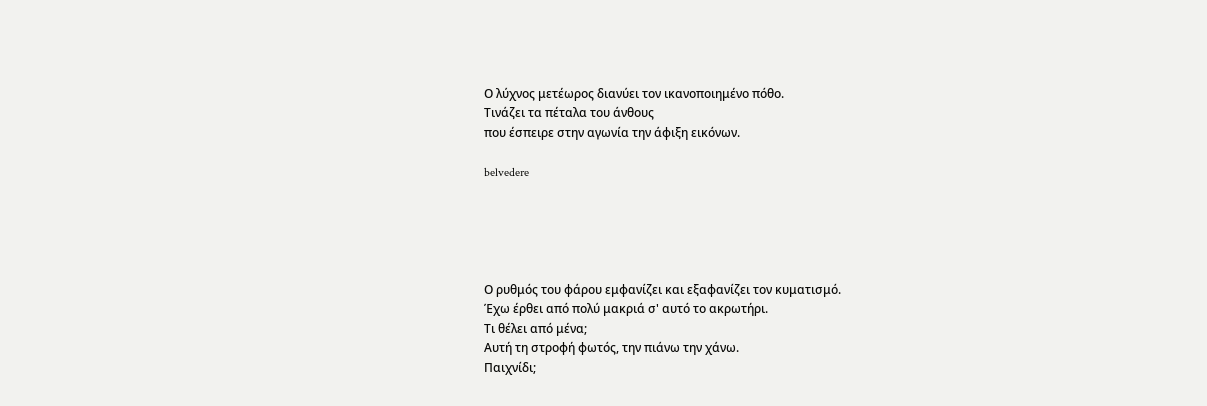Ο λύχνος μετέωρος διανύει τον ικανοποιημένο πόθο.
Τινάζει τα πέταλα του άνθους
που έσπειρε στην αγωνία την άφιξη εικόνων.

belvedere





Ο ρυθμός του φάρου εμφανίζει και εξαφανίζει τον κυματισμό.
Έχω έρθει από πολύ μακριά σ' αυτό το ακρωτήρι.
Τι θέλει από μένα;
Αυτή τη στροφή φωτός, την πιάνω την χάνω.
Παιχνίδι;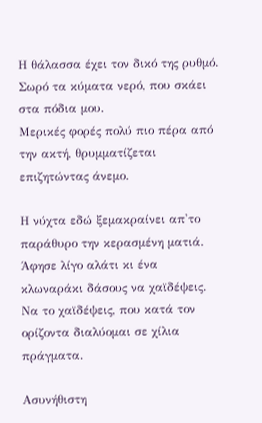Η θάλασσα έχει τον δικό της ρυθμό.
Σωρό τα κύματα νερό, που σκάει στα πόδια μου.
Μερικές φορές πολύ πιο πέρα από την ακτή, θρυμματίζεται
επιζητώντας άνεμο.

Η νύχτα εδώ ξεμακραίνει απ'το παράθυρο την κερασμένη ματιά.
Άφησε λίγο αλάτι κι ένα κλωναράκι δάσους να χαϊδέψεις.
Να το χαϊδέψεις, που κατά τον ορίζοντα διαλύομαι σε χίλια πράγματα.

Ασυνήθιστη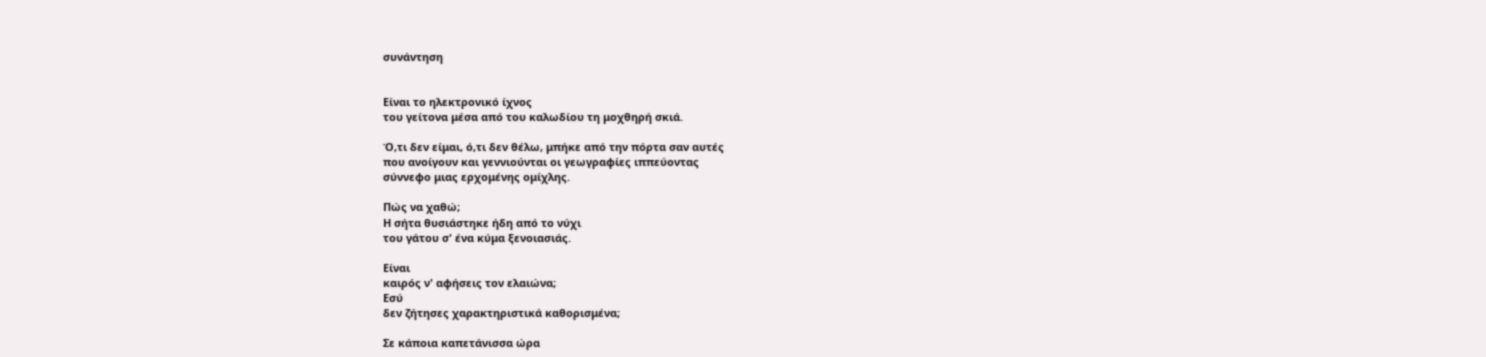συνάντηση


Είναι το ηλεκτρονικό ίχνος
του γείτονα μέσα από του καλωδίου τη μοχθηρή σκιά.

Ό,τι δεν είμαι, ό,τι δεν θέλω, μπήκε από την πόρτα σαν αυτές
που ανοίγουν και γεννιούνται οι γεωγραφίες ιππεύοντας
σύννεφο μιας ερχομένης ομίχλης.

Πώς να χαθώ;
Η σήτα θυσιάστηκε ήδη από το νύχι
του γάτου σ' ένα κύμα ξενοιασιάς.

Είναι
καιρός ν' αφήσεις τον ελαιώνα;
Εσύ
δεν ζήτησες χαρακτηριστικά καθορισμένα;

Σε κάποια καπετάνισσα ώρα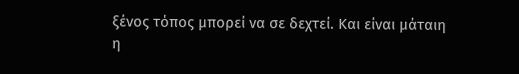ξένος τόπος μπορεί να σε δεχτεί. Και είναι μάταιη
η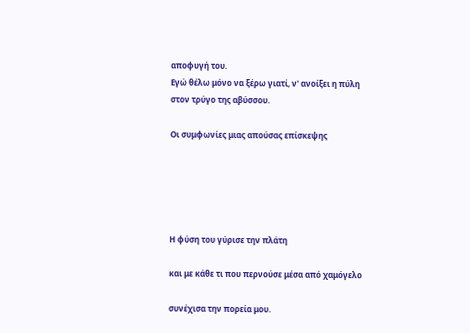αποφυγή του.
Εγώ θέλω μόνο να ξέρω γιατί, ν' ανοίξει η πύλη
στον τρύγο της αβύσσου.

Οι συμφωνίες μιας απούσας επίσκεψης





Η φύση του γύρισε την πλάτη

και με κάθε τι που περνούσε μέσα από χαμόγελο

συνέχισα την πορεία μου.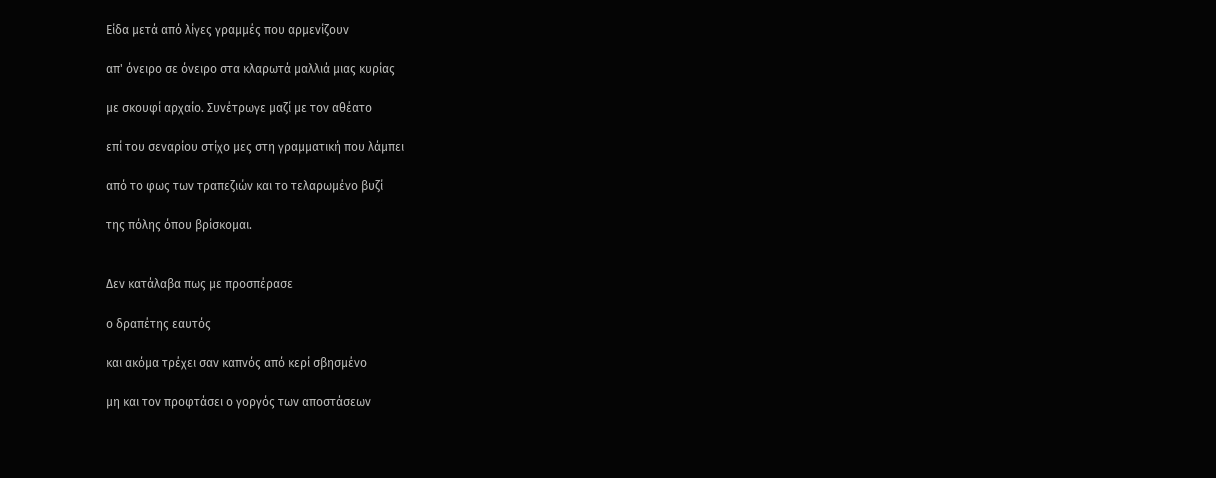Είδα μετά από λίγες γραμμές που αρμενίζουν

απ' όνειρο σε όνειρο στα κλαρωτά μαλλιά μιας κυρίας

με σκουφί αρχαίο. Συνέτρωγε μαζί με τον αθέατο

επί του σεναρίου στίχο μες στη γραμματική που λάμπει

από το φως των τραπεζιών και το τελαρωμένο βυζί

της πόλης όπου βρίσκομαι.


Δεν κατάλαβα πως με προσπέρασε

ο δραπέτης εαυτός

και ακόμα τρέχει σαν καπνός από κερί σβησμένο

μη και τον προφτάσει ο γοργός των αποστάσεων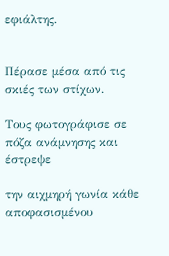εφιάλτης.


Πέρασε μέσα από τις σκιές των στίχων.

Τους φωτογράφισε σε πόζα ανάμνησης και έστρεψε

την αιχμηρή γωνία κάθε αποφασισμένου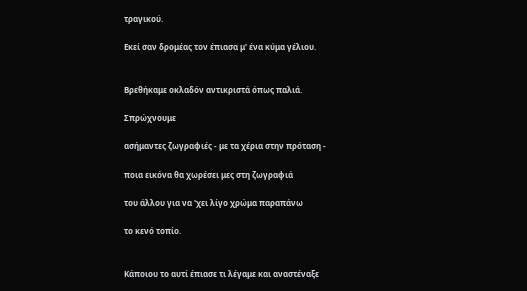τραγικού.

Εκεί σαν δρομέας τον έπιασα μ' ένα κύμα γέλιου.


Βρεθήκαμε οκλαδόν αντικριστά όπως παλιά.

Σπρώχνουμε

ασήμαντες ζωγραφιές - με τα χέρια στην πρόταση -

ποια εικόνα θα χωρέσει μες στη ζωγραφιά

του άλλου για να 'χει λίγο χρώμα παραπάνω

το κενό τοπίο.


Κάποιου το αυτί έπιασε τι λέγαμε και αναστέναξε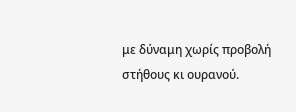με δύναμη χωρίς προβολή στήθους κι ουρανού.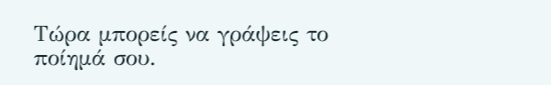Τώρα μπορείς να γράψεις το ποίημά σου.